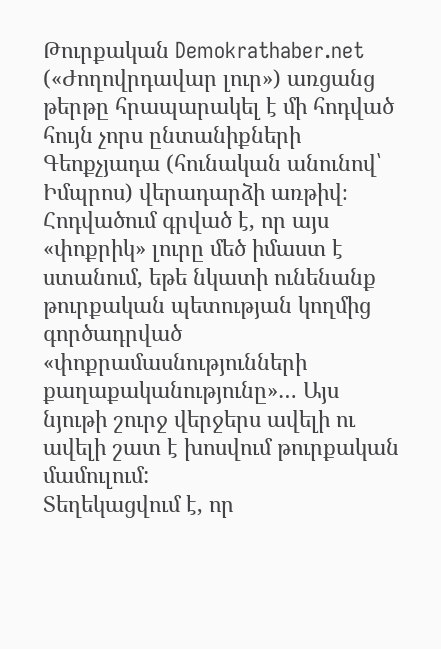Թուրքական Demokrathaber.net («Ժողովրդավար լուր») առցանց թերթը հրապարակել է մի հոդված հույն չորս ընտանիքների Գեոքչյադա (հունական անունով՝ Իմպրոս) վերադարձի առթիվ։ Հոդվածում գրված է, որ այս «փոքրիկ» լուրը մեծ իմաստ է ստանում, եթե նկատի ունենանք թուրքական պետության կողմից գործադրված «փոքրամասնությունների քաղաքականությունը»… Այս նյութի շուրջ վերջերս ավելի ու ավելի շատ է խոսվում թուրքական մամուլում:
Տեղեկացվում է, որ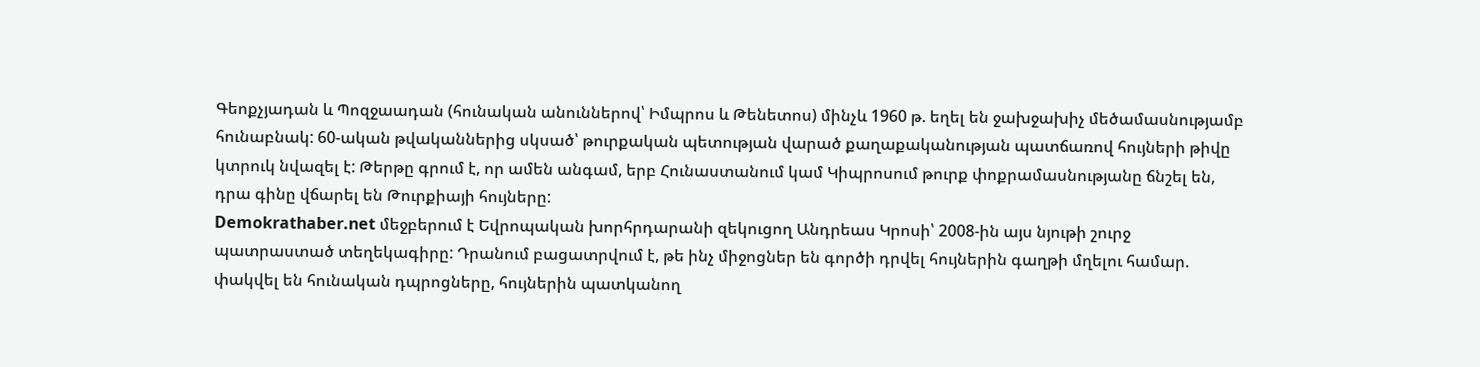Գեոքչյադան և Պոզջաադան (հունական անուններով՝ Իմպրոս և Թենետոս) մինչև 1960 թ. եղել են ջախջախիչ մեծամասնությամբ հունաբնակ: 60-ական թվականներից սկսած՝ թուրքական պետության վարած քաղաքականության պատճառով հույների թիվը կտրուկ նվազել է: Թերթը գրում է, որ ամեն անգամ, երբ Հունաստանում կամ Կիպրոսում թուրք փոքրամասնությանը ճնշել են, դրա գինը վճարել են Թուրքիայի հույները:
Demokrathaber.net մեջբերում է Եվրոպական խորհրդարանի զեկուցող Անդրեաս Կրոսի՝ 2008-ին այս նյութի շուրջ պատրաստած տեղեկագիրը: Դրանում բացատրվում է, թե ինչ միջոցներ են գործի դրվել հույներին գաղթի մղելու համար. փակվել են հունական դպրոցները, հույներին պատկանող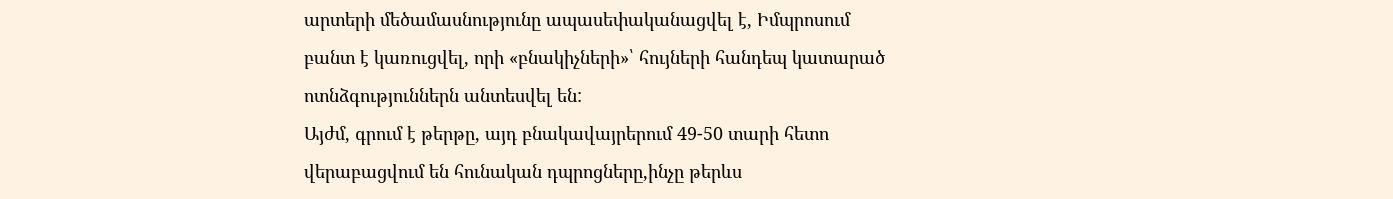արտերի մեծամասնությունը ապասեփականացվել է, Իմպրոսում բանտ է կառուցվել, որի «բնակիչների»՝ հույների հանդեպ կատարած ոտնձգություններն անտեսվել են:
Այժմ, գրում է թերթը, այդ բնակավայրերում 49-50 տարի հետո վերաբացվում են հունական դպրոցները,ինչը թերևս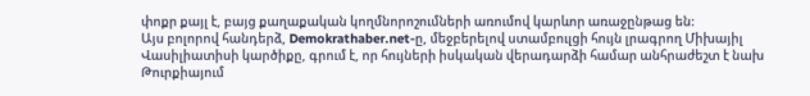փոքր քայլ է, բայց քաղաքական կողմնորոշումների առումով կարևոր առաջընթաց են:
Այս բոլորով հանդերձ, Demokrathaber.net-ը, մեջբերելով ստամբուլցի հույն լրագրող Միխայիլ Վասիլիատիսի կարծիքը, գրում է, որ հույների իսկական վերադարձի համար անհրաժեշտ է նախ Թուրքիայում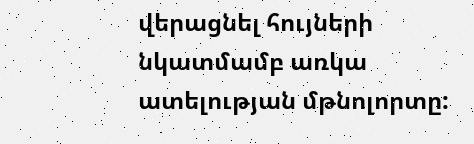վերացնել հույների նկատմամբ առկա ատելության մթնոլորտը: